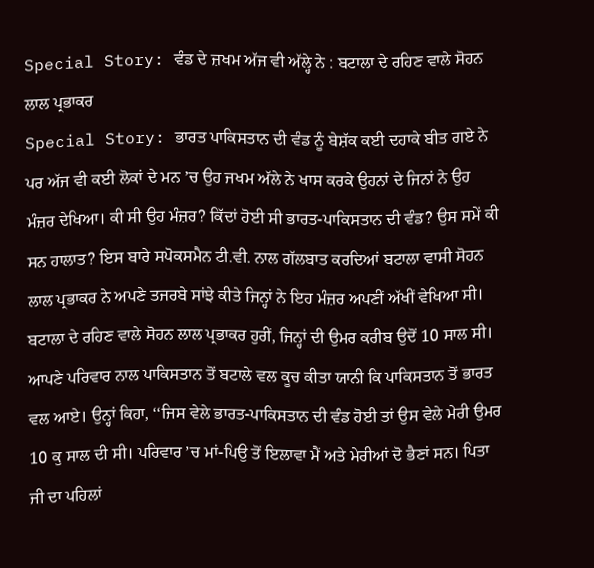Special Story: ਵੰਡ ਦੇ ਜ਼ਖਮ ਅੱਜ ਵੀ ਅੱਲ੍ਹੇ ਨੇ : ਬਟਾਲਾ ਦੇ ਰਹਿਣ ਵਾਲੇ ਸੋਹਨ ਲਾਲ ਪ੍ਰਭਾਕਰ
Special Story: ਭਾਰਤ ਪਾਕਿਸਤਾਨ ਦੀ ਵੰਡ ਨੂੰ ਬੇਸ਼ੱਕ ਕਈ ਦਹਾਕੇ ਬੀਤ ਗਏ ਨੇ ਪਰ ਅੱਜ ਵੀ ਕਈ ਲੋਕਾਂ ਦੇ ਮਨ ’ਚ ਉਹ ਜਖਮ ਅੱਲੇ ਨੇ ਖਾਸ ਕਰਕੇ ਉਹਨਾਂ ਦੇ ਜਿਨਾਂ ਨੇ ਉਹ ਮੰਜ਼ਰ ਦੇਖਿਆ। ਕੀ ਸੀ ਉਹ ਮੰਜ਼ਰ? ਕਿੱਦਾਂ ਹੋਈ ਸੀ ਭਾਰਤ-ਪਾਕਿਸਤਾਨ ਦੀ ਵੰਡ? ਉਸ ਸਮੇਂ ਕੀ ਸਨ ਹਾਲਾਤ? ਇਸ ਬਾਰੇ ਸਪੋਕਸਮੈਨ ਟੀ.ਵੀ. ਨਾਲ ਗੱਲਬਾਤ ਕਰਦਿਆਂ ਬਟਾਲਾ ਵਾਸੀ ਸੋਹਨ ਲਾਲ ਪ੍ਰਭਾਕਰ ਨੇ ਅਪਣੇ ਤਜਰਬੇ ਸਾਂਝੇ ਕੀਤੇ ਜਿਨ੍ਹਾਂ ਨੇ ਇਹ ਮੰਜ਼ਰ ਅਪਣੀਂ ਅੱਖੀਂ ਵੇਖਿਆ ਸੀ।
ਬਟਾਲਾ ਦੇ ਰਹਿਣ ਵਾਲੇ ਸੋਹਨ ਲਾਲ ਪ੍ਰਭਾਕਰ ਹੁਰੀਂ, ਜਿਨ੍ਹਾਂ ਦੀ ਉਮਰ ਕਰੀਬ ਉਦੋਂ 10 ਸਾਲ ਸੀ। ਆਪਣੇ ਪਰਿਵਾਰ ਨਾਲ ਪਾਕਿਸਤਾਨ ਤੋਂ ਬਟਾਲੇ ਵਲ ਕੂਚ ਕੀਤਾ ਯਾਨੀ ਕਿ ਪਾਕਿਸਤਾਨ ਤੋਂ ਭਾਰਤ ਵਲ ਆਏ। ਉਨ੍ਹਾਂ ਕਿਹਾ, ‘‘ਜਿਸ ਵੇਲੇ ਭਾਰਤ-ਪਾਕਿਸਤਾਨ ਦੀ ਵੰਡ ਹੋਈ ਤਾਂ ਉਸ ਵੇਲੇ ਮੇਰੀ ਉਮਰ 10 ਕੁ ਸਾਲ ਦੀ ਸੀ। ਪਰਿਵਾਰ ’ਚ ਮਾਂ-ਪਿਉ ਤੋਂ ਇਲਾਵਾ ਮੈਂ ਅਤੇ ਮੇਰੀਆਂ ਦੋ ਭੈਣਾਂ ਸਨ। ਪਿਤਾ ਜੀ ਦਾ ਪਹਿਲਾਂ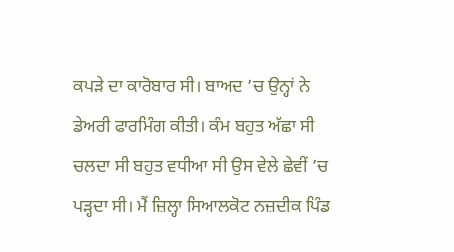ਕਪੜੇ ਦਾ ਕਾਰੋਬਾਰ ਸੀ। ਬਾਅਦ ’ਚ ਉਨ੍ਹਾਂ ਨੇ ਡੇਅਰੀ ਫਾਰਮਿੰਗ ਕੀਤੀ। ਕੰਮ ਬਹੁਤ ਅੱਛਾ ਸੀ ਚਲਦਾ ਸੀ ਬਹੁਤ ਵਧੀਆ ਸੀ ਉਸ ਵੇਲੇ ਛੇਵੀਂ ’ਚ ਪੜ੍ਹਦਾ ਸੀ। ਮੈਂ ਜ਼ਿਲ੍ਹਾ ਸਿਆਲਕੋਟ ਨਜ਼ਦੀਕ ਪਿੰਡ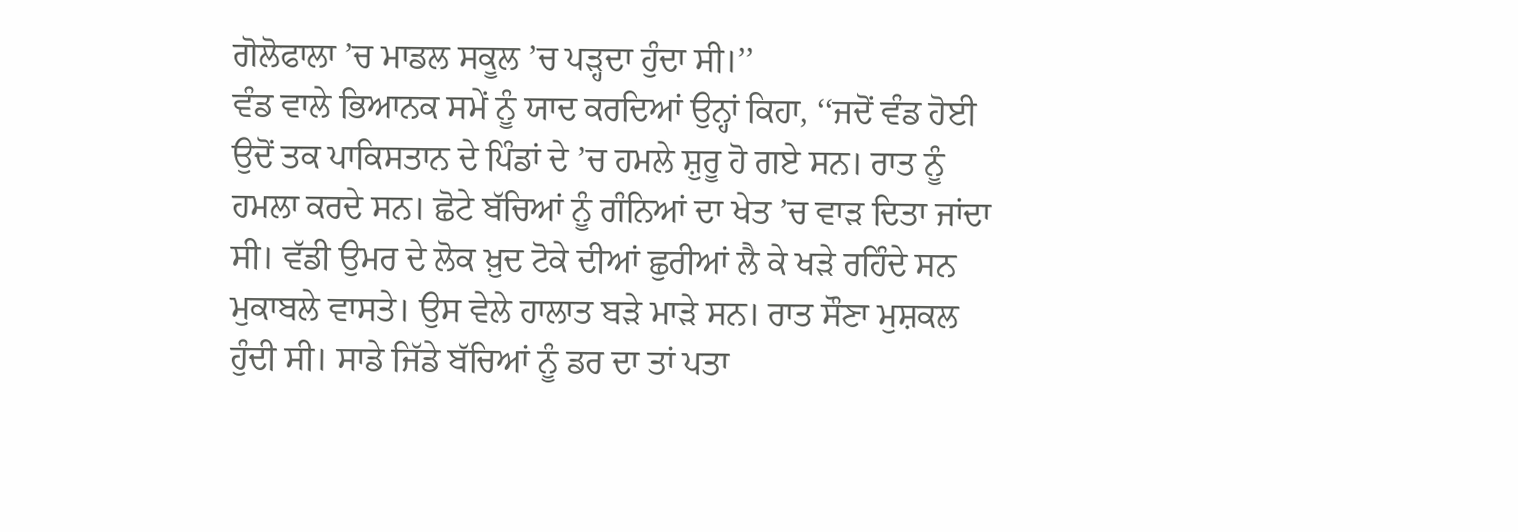ਗੋਲੋਫਾਲਾ ’ਚ ਮਾਡਲ ਸਕੂਲ ’ਚ ਪੜ੍ਹਦਾ ਹੁੰਦਾ ਸੀ।’’
ਵੰਡ ਵਾਲੇ ਭਿਆਨਕ ਸਮੇਂ ਨੂੰ ਯਾਦ ਕਰਦਿਆਂ ਉਨ੍ਹਾਂ ਕਿਹਾ, ‘‘ਜਦੋਂ ਵੰਡ ਹੋਈ ਉਦੋਂ ਤਕ ਪਾਕਿਸਤਾਨ ਦੇ ਪਿੰਡਾਂ ਦੇ ’ਚ ਹਮਲੇ ਸ਼ੁਰੂ ਹੋ ਗਏ ਸਨ। ਰਾਤ ਨੂੰ ਹਮਲਾ ਕਰਦੇ ਸਨ। ਛੋਟੇ ਬੱਚਿਆਂ ਨੂੰ ਗੰਨਿਆਂ ਦਾ ਖੇਤ ’ਚ ਵਾੜ ਦਿਤਾ ਜਾਂਦਾ ਸੀ। ਵੱਡੀ ਉਮਰ ਦੇ ਲੋਕ ਖ਼ੁਦ ਟੋਕੇ ਦੀਆਂ ਛੁਰੀਆਂ ਲੈ ਕੇ ਖੜੇ ਰਹਿੰਦੇ ਸਨ ਮੁਕਾਬਲੇ ਵਾਸਤੇ। ਉਸ ਵੇਲੇ ਹਾਲਾਤ ਬੜੇ ਮਾੜੇ ਸਨ। ਰਾਤ ਸੌਣਾ ਮੁਸ਼ਕਲ ਹੁੰਦੀ ਸੀ। ਸਾਡੇ ਜਿੱਡੇ ਬੱਚਿਆਂ ਨੂੰ ਡਰ ਦਾ ਤਾਂ ਪਤਾ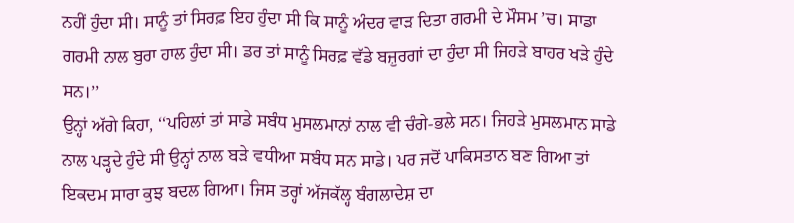ਨਹੀਂ ਹੁੰਦਾ ਸੀ। ਸਾਨੂੰ ਤਾਂ ਸਿਰਫ਼ ਇਹ ਹੁੰਦਾ ਸੀ ਕਿ ਸਾਨੂੰ ਅੰਦਰ ਵਾੜ ਦਿਤਾ ਗਰਮੀ ਦੇ ਮੌਸਮ ’ਚ। ਸਾਡਾ ਗਰਮੀ ਨਾਲ ਬੁਰਾ ਹਾਲ ਹੁੰਦਾ ਸੀ। ਡਰ ਤਾਂ ਸਾਨੂੰ ਸਿਰਫ਼ ਵੱਡੇ ਬਜ਼ੁਰਗਾਂ ਦਾ ਹੁੰਦਾ ਸੀ ਜਿਹੜੇ ਬਾਹਰ ਖੜੇ ਹੁੰਦੇ ਸਨ।’’
ਉਨ੍ਹਾਂ ਅੱਗੇ ਕਿਹਾ, ‘‘ਪਹਿਲਾਂ ਤਾਂ ਸਾਡੇ ਸਬੰਧ ਮੁਸਲਮਾਨਾਂ ਨਾਲ ਵੀ ਚੰਗੇ-ਭਲੇ ਸਨ। ਜਿਹੜੇ ਮੁਸਲਮਾਨ ਸਾਡੇ ਨਾਲ ਪੜ੍ਹਦੇ ਹੁੰਦੇ ਸੀ ਉਨ੍ਹਾਂ ਨਾਲ ਬੜੇ ਵਧੀਆ ਸਬੰਧ ਸਨ ਸਾਡੇ। ਪਰ ਜਦੋਂ ਪਾਕਿਸਤਾਨ ਬਣ ਗਿਆ ਤਾਂ ਇਕਦਮ ਸਾਰਾ ਕੁਝ ਬਦਲ ਗਿਆ। ਜਿਸ ਤਰ੍ਹਾਂ ਅੱਜਕੱਲ੍ਹ ਬੰਗਲਾਦੇਸ਼ ਦਾ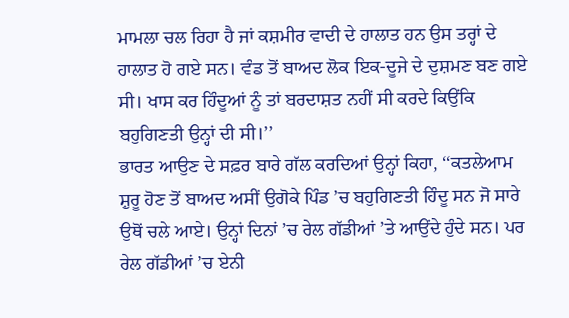ਮਾਮਲਾ ਚਲ ਰਿਹਾ ਹੈ ਜਾਂ ਕਸ਼ਮੀਰ ਵਾਦੀ ਦੇ ਹਾਲਾਤ ਹਨ ਉਸ ਤਰ੍ਹਾਂ ਦੇ ਹਾਲਾਤ ਹੋ ਗਏ ਸਨ। ਵੰਡ ਤੋਂ ਬਾਅਦ ਲੋਕ ਇਕ-ਦੂਜੇ ਦੇ ਦੁਸ਼ਮਣ ਬਣ ਗਏ ਸੀ। ਖਾਸ ਕਰ ਹਿੰਦੂਆਂ ਨੂੰ ਤਾਂ ਬਰਦਾਸ਼ਤ ਨਹੀਂ ਸੀ ਕਰਦੇ ਕਿਉਂਕਿ ਬਹੁਗਿਣਤੀ ਉਨ੍ਹਾਂ ਦੀ ਸੀ।’’
ਭਾਰਤ ਆਉਣ ਦੇ ਸਫ਼ਰ ਬਾਰੇ ਗੱਲ ਕਰਦਿਆਂ ਉਨ੍ਹਾਂ ਕਿਹਾ, ‘‘ਕਤਲੇਆਮ ਸ਼ੁਰੂ ਹੋਣ ਤੋਂ ਬਾਅਦ ਅਸੀਂ ਉਗੋਕੇ ਪਿੰਡ ’ਚ ਬਹੁਗਿਣਤੀ ਹਿੰਦੂ ਸਨ ਜੋ ਸਾਰੇ ਉਥੋਂ ਚਲੇ ਆਏ। ਉਨ੍ਹਾਂ ਦਿਨਾਂ ’ਚ ਰੇਲ ਗੱਡੀਆਂ ’ਤੇ ਆਉਂਦੇ ਹੁੰਦੇ ਸਨ। ਪਰ ਰੇਲ ਗੱਡੀਆਂ ’ਚ ਏਨੀ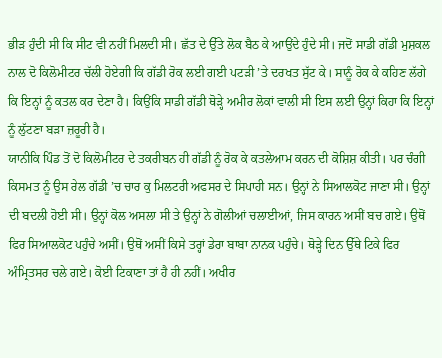ਭੀੜ ਹੁੰਦੀ ਸੀ ਕਿ ਸੀਟ ਵੀ ਨਹੀਂ ਮਿਲਦੀ ਸੀ। ਛੱਤ ਦੇ ਉੱਤੇ ਲੋਕ ਬੈਠ ਕੇ ਆਉਂਦੇ ਹੁੰਦੇ ਸੀ। ਜਦੋਂ ਸਾਡੀ ਗੱਡੀ ਮੁਸ਼ਕਲ ਨਾਲ ਦੋ ਕਿਲੋਮੀਟਰ ਚੱਲੀ ਹੋਏਗੀ ਕਿ ਗੱਡੀ ਰੋਕ ਲਈ ਗਈ ਪਟੜੀ ’ਤੇ ਦਰਖਤ ਸੁੱਟ ਕੇ। ਸਾਨੂੰ ਰੋਕ ਕੇ ਕਹਿਣ ਲੱਗੇ ਕਿ ਇਨ੍ਹਾਂ ਨੂੰ ਕਤਲ ਕਰ ਦੇਣਾ ਹੈ। ਕਿਉਂਕਿ ਸਾਡੀ ਗੱਡੀ ਥੋੜ੍ਹੇ ਅਮੀਰ ਲੋਕਾਂ ਵਾਲੀ ਸੀ ਇਸ ਲਈ ਉਨ੍ਹਾਂ ਕਿਹਾ ਕਿ ਇਨ੍ਹਾਂ ਨੂੰ ਲੁੱਟਣਾ ਬੜਾ ਜ਼ਰੂਰੀ ਹੈ।
ਯਾਨੀਕਿ ਪਿੰਡ ਤੋਂ ਦੋ ਕਿਲੋਮੀਟਰ ਦੇ ਤਕਰੀਬਨ ਹੀ ਗੱਡੀ ਨੂੰ ਰੋਕ ਕੇ ਕਤਲੇਆਮ ਕਰਨ ਦੀ ਕੋਸ਼ਿਸ਼ ਕੀਤੀ। ਪਰ ਚੰਗੀ ਕਿਸਮਤ ਨੂੰ ਉਸ ਰੇਲ ਗੱਡੀ ’ਚ ਚਾਰ ਕੁ ਮਿਲਟਰੀ ਅਫਸਰ ਦੇ ਸਿਪਾਹੀ ਸਨ। ਉਨ੍ਹਾਂ ਨੇ ਸਿਆਲਕੋਟ ਜਾਣਾ ਸੀ। ਉਨ੍ਹਾਂ ਦੀ ਬਦਲੀ ਹੋਈ ਸੀ। ਉਨ੍ਹਾਂ ਕੋਲ ਅਸਲਾ ਸੀ ਤੇ ਉਨ੍ਹਾਂ ਨੇ ਗੋਲੀਆਂ ਚਲਾਈਆਂ, ਜਿਸ ਕਾਰਨ ਅਸੀਂ ਬਚ ਗਏ। ਉਥੋਂ ਫਿਰ ਸਿਆਲਕੋਟ ਪਹੁੰਚੇ ਅਸੀਂ। ਉਥੋਂ ਅਸੀਂ ਕਿਸੇ ਤਰ੍ਹਾਂ ਡੇਰਾ ਬਾਬਾ ਨਾਨਕ ਪਹੁੰਚੇ। ਥੋੜ੍ਹੇ ਦਿਨ ਉੱਥੇ ਟਿਕੇ ਫਿਰ ਅੰਮ੍ਰਿਤਸਰ ਚਲੇ ਗਏ। ਕੋਈ ਟਿਕਾਣਾ ਤਾਂ ਹੈ ਹੀ ਨਹੀਂ। ਅਖੀਰ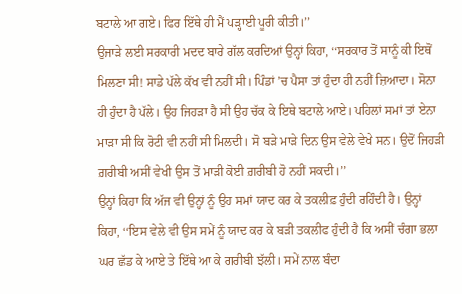ਬਟਾਲੇ ਆ ਗਏ। ਫਿਰ ਇੱਥੇ ਹੀ ਮੈਂ ਪੜ੍ਹਾਈ ਪੂਰੀ ਕੀਤੀ।’’
ਉਜਾੜੇ ਲਈ ਸਰਕਾਰੀ ਮਦਦ ਬਾਰੇ ਗੱਲ ਕਰਦਿਆਂ ਉਨ੍ਹਾਂ ਕਿਹਾ, ‘‘ਸਰਕਾਰ ਤੋਂ ਸਾਨੂੰ ਕੀ ਇਥੋਂ ਮਿਲਣਾ ਸੀ! ਸਾਡੇ ਪੱਲੇ ਕੱਖ ਵੀ ਨਹੀਂ ਸੀ। ਪਿੰਡਾਂ ’ਚ ਪੈਸਾ ਤਾਂ ਹੁੰਦਾ ਹੀ ਨਹੀਂ ਜ਼ਿਆਦਾ। ਸੋਨਾ ਹੀ ਹੁੰਦਾ ਹੈ ਪੱਲੇ। ਉਹ ਜਿਹੜਾ ਹੈ ਸੀ ਉਹ ਚੱਕ ਕੇ ਇਥੇ ਬਟਾਲੇ ਆਏ। ਪਹਿਲਾਂ ਸਮਾਂ ਤਾਂ ਏਨਾ ਮਾੜਾ ਸੀ ਕਿ ਰੋਟੀ ਵੀ ਨਹੀਂ ਸੀ ਮਿਲਦੀ। ਸੋ ਬੜੇ ਮਾੜੇ ਦਿਨ ਉਸ ਵੇਲੇ ਵੇਖੇ ਸਨ। ਉਦੋਂ ਜਿਹੜੀ ਗ਼ਰੀਬੀ ਅਸੀਂ ਵੇਖੀ ਉਸ ਤੋਂ ਮਾੜੀ ਕੋਈ ਗ਼ਰੀਬੀ ਹੋ ਨਹੀਂ ਸਕਦੀ।’’
ਉਨ੍ਹਾਂ ਕਿਹਾ ਕਿ ਅੱਜ ਵੀ ਉਨ੍ਹਾਂ ਨੂੰ ਉਹ ਸਮਾਂ ਯਾਦ ਕਰ ਕੇ ਤਕਲੀਫ਼ ਹੁੰਦੀ ਰਹਿੰਦੀ ਹੈ। ਉਨ੍ਹਾਂ ਕਿਹਾ, ‘‘ਇਸ ਵੇਲੇ ਵੀ ਉਸ ਸਮੇਂ ਨੂੰ ਯਾਦ ਕਰ ਕੇ ਬੜੀ ਤਕਲੀਫ ਹੁੰਦੀ ਹੈ ਕਿ ਅਸੀਂ ਚੰਗਾ ਭਲਾ ਘਰ ਛੱਡ ਕੇ ਆਏ ਤੇ ਇੱਥੇ ਆ ਕੇ ਗਰੀਬੀ ਝੱਲੀ। ਸਮੇਂ ਨਾਲ ਬੰਦਾ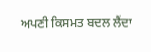ਅਪਣੀ ਕਿਸਮਤ ਬਦਲ ਲੈਂਦਾ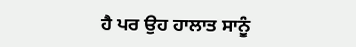ਹੈ ਪਰ ਉਹ ਹਾਲਾਤ ਸਾਨੂੰ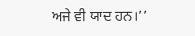ਅਜੇ ਵੀ ਯਾਦ ਹਨ।’’